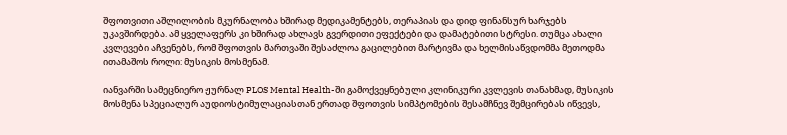შფოთვითი აშლილობის მკურნალობა ხშირად მედიკამენტებს, თერაპიას და დიდ ფინანსურ ხარჯებს უკავშირდება. ამ ყველაფერს კი ხშირად ახლავს გვერდითი ეფექტები და დამატებითი სტრესი. თუმცა ახალი კვლევები აჩვენებს, რომ შფოთვის მართვაში შესაძლოა გაცილებით მარტივმა და ხელმისაწვდომმა მეთოდმა ითამაშოს როლი: მუსიკის მოსმენამ.

იანვარში სამეცნიერო ჟურნალ PLOS Mental Health-ში გამოქვეყნებული კლინიკური კვლევის თანახმად, მუსიკის მოსმენა სპეციალურ აუდიოსტიმულაციასთან ერთად შფოთვის სიმპტომების შესამჩნევ შემცირებას იწვევს,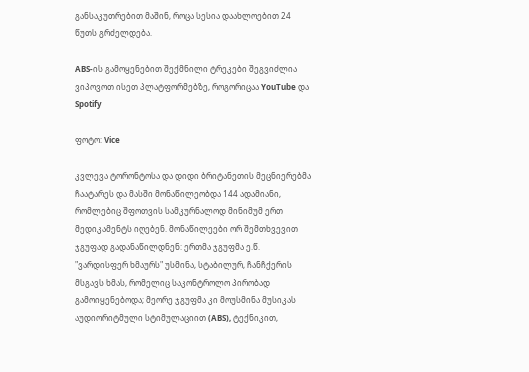განსაკუთრებით მაშინ, როცა სესია დაახლოებით 24 წუთს გრძელდება.

ABS-ის გამოყენებით შექმნილი ტრეკები შეგვიძლია ვიპოვოთ ისეთ პლატფორმებზე, როგორიცაა YouTube და Spotify

ფოტო: Vice

კვლევა ტორონტოსა და დიდი ბრიტანეთის მეცნიერებმა ჩაატარეს და მასში მონაწილეობდა 144 ადამიანი, რომლებიც შფოთვის სამკურნალოდ მინიმუმ ერთ მედიკამენტს იღებენ. მონაწილეები ორ შემთხვევით ჯგუფად გადანაწილდნენ: ერთმა ჯგუფმა ე.წ. "ვარდისფერ ხმაურს" უსმინა, სტაბილურ, ჩანჩქერის მსგავს ხმას, რომელიც საკონტროლო პირობად გამოიყენებოდა; მეორე ჯგუფმა კი მოუსმინა მუსიკას აუდიორიტმული სტიმულაციით (ABS), ტექნიკით,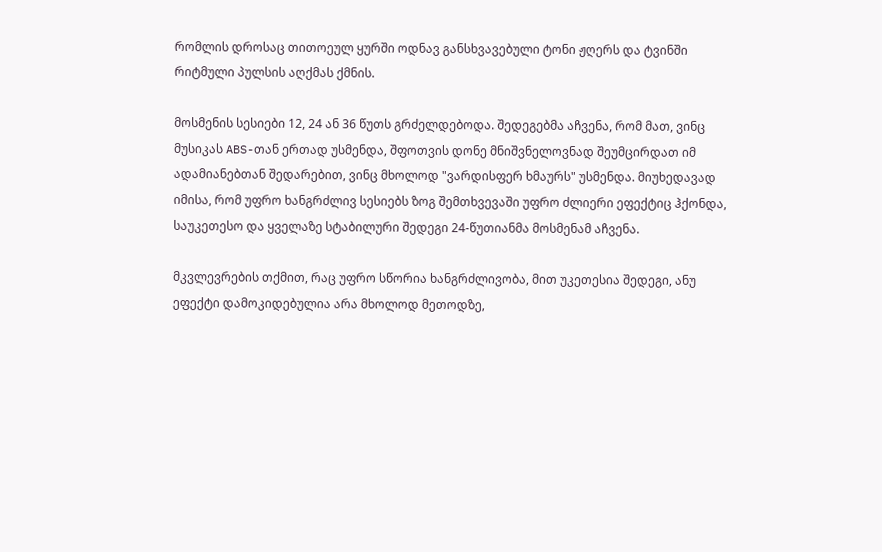რომლის დროსაც თითოეულ ყურში ოდნავ განსხვავებული ტონი ჟღერს და ტვინში რიტმული პულსის აღქმას ქმნის.

მოსმენის სესიები 12, 24 ან 36 წუთს გრძელდებოდა. შედეგებმა აჩვენა, რომ მათ, ვინც მუსიკას ABS-თან ერთად უსმენდა, შფოთვის დონე მნიშვნელოვნად შეუმცირდათ იმ ადამიანებთან შედარებით, ვინც მხოლოდ "ვარდისფერ ხმაურს" უსმენდა. მიუხედავად იმისა, რომ უფრო ხანგრძლივ სესიებს ზოგ შემთხვევაში უფრო ძლიერი ეფექტიც ჰქონდა, საუკეთესო და ყველაზე სტაბილური შედეგი 24-წუთიანმა მოსმენამ აჩვენა.

მკვლევრების თქმით, რაც უფრო სწორია ხანგრძლივობა, მით უკეთესია შედეგი, ანუ ეფექტი დამოკიდებულია არა მხოლოდ მეთოდზე,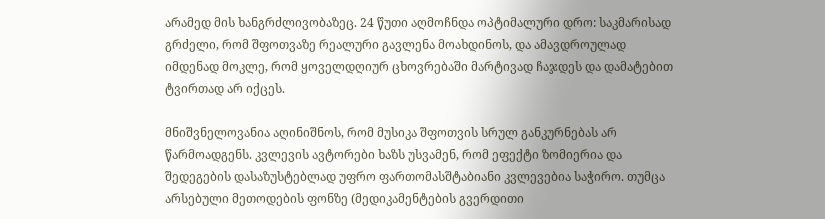არამედ მის ხანგრძლივობაზეც. 24 წუთი აღმოჩნდა ოპტიმალური დრო: საკმარისად გრძელი, რომ შფოთვაზე რეალური გავლენა მოახდინოს, და ამავდროულად იმდენად მოკლე, რომ ყოველდღიურ ცხოვრებაში მარტივად ჩაჯდეს და დამატებით ტვირთად არ იქცეს.

მნიშვნელოვანია აღინიშნოს, რომ მუსიკა შფოთვის სრულ განკურნებას არ წარმოადგენს. კვლევის ავტორები ხაზს უსვამენ, რომ ეფექტი ზომიერია და შედეგების დასაზუსტებლად უფრო ფართომასშტაბიანი კვლევებია საჭირო. თუმცა არსებული მეთოდების ფონზე (მედიკამენტების გვერდითი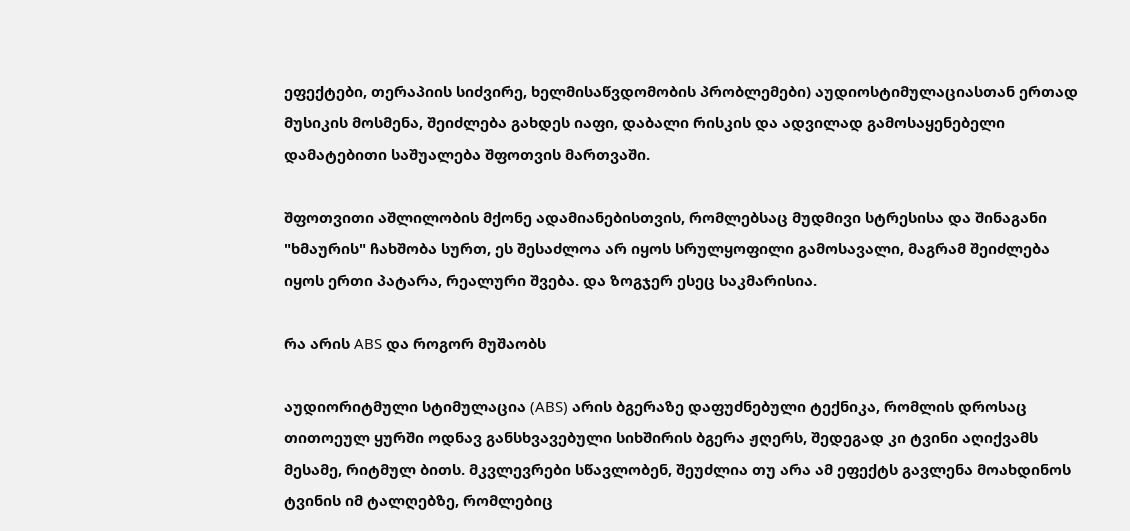ეფექტები, თერაპიის სიძვირე, ხელმისაწვდომობის პრობლემები) აუდიოსტიმულაციასთან ერთად მუსიკის მოსმენა, შეიძლება გახდეს იაფი, დაბალი რისკის და ადვილად გამოსაყენებელი დამატებითი საშუალება შფოთვის მართვაში.

შფოთვითი აშლილობის მქონე ადამიანებისთვის, რომლებსაც მუდმივი სტრესისა და შინაგანი "ხმაურის" ჩახშობა სურთ, ეს შესაძლოა არ იყოს სრულყოფილი გამოსავალი, მაგრამ შეიძლება იყოს ერთი პატარა, რეალური შვება. და ზოგჯერ ესეც საკმარისია.

რა არის ABS და როგორ მუშაობს

აუდიორიტმული სტიმულაცია (ABS) არის ბგერაზე დაფუძნებული ტექნიკა, რომლის დროსაც თითოეულ ყურში ოდნავ განსხვავებული სიხშირის ბგერა ჟღერს, შედეგად კი ტვინი აღიქვამს მესამე, რიტმულ ბითს. მკვლევრები სწავლობენ, შეუძლია თუ არა ამ ეფექტს გავლენა მოახდინოს ტვინის იმ ტალღებზე, რომლებიც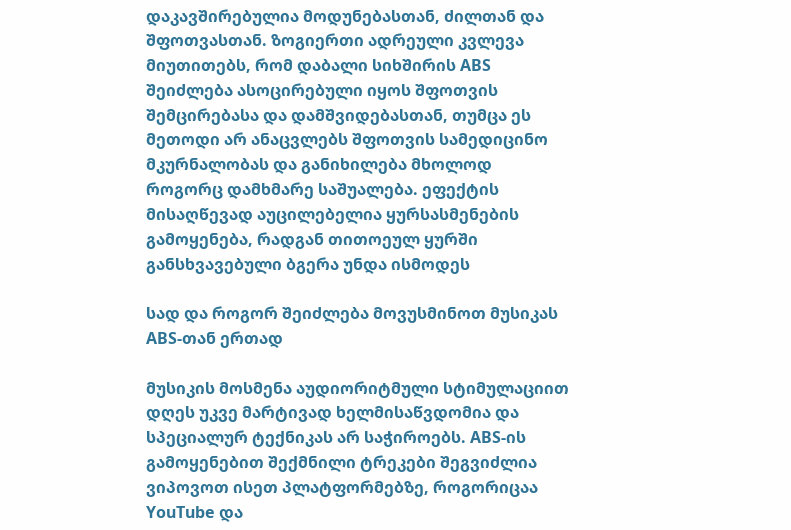დაკავშირებულია მოდუნებასთან, ძილთან და შფოთვასთან. ზოგიერთი ადრეული კვლევა მიუთითებს, რომ დაბალი სიხშირის ABS შეიძლება ასოცირებული იყოს შფოთვის შემცირებასა და დამშვიდებასთან, თუმცა ეს მეთოდი არ ანაცვლებს შფოთვის სამედიცინო მკურნალობას და განიხილება მხოლოდ როგორც დამხმარე საშუალება. ეფექტის მისაღწევად აუცილებელია ყურსასმენების გამოყენება, რადგან თითოეულ ყურში განსხვავებული ბგერა უნდა ისმოდეს

სად და როგორ შეიძლება მოვუსმინოთ მუსიკას ABS-თან ერთად

მუსიკის მოსმენა აუდიორიტმული სტიმულაციით დღეს უკვე მარტივად ხელმისაწვდომია და სპეციალურ ტექნიკას არ საჭიროებს. ABS-ის გამოყენებით შექმნილი ტრეკები შეგვიძლია ვიპოვოთ ისეთ პლატფორმებზე, როგორიცაა YouTube და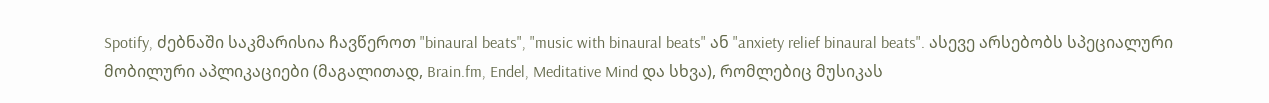Spotify, ძებნაში საკმარისია ჩავწეროთ "binaural beats", "music with binaural beats" ან "anxiety relief binaural beats". ასევე არსებობს სპეციალური მობილური აპლიკაციები (მაგალითად, Brain.fm, Endel, Meditative Mind და სხვა), რომლებიც მუსიკას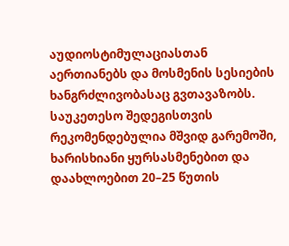აუდიოსტიმულაციასთან აერთიანებს და მოსმენის სესიების ხანგრძლივობასაც გვთავაზობს. საუკეთესო შედეგისთვის რეკომენდებულია მშვიდ გარემოში, ხარისხიანი ყურსასმენებით და დაახლოებით 20–25 წუთის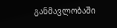განმავლობაში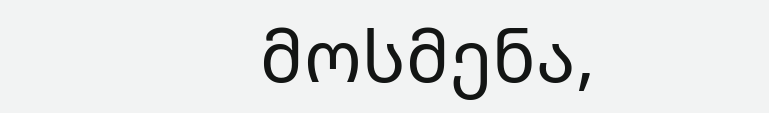მოსმენა,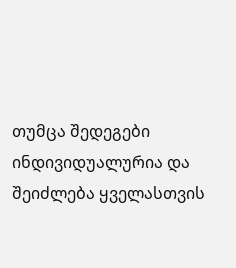თუმცა შედეგები ინდივიდუალურია და შეიძლება ყველასთვის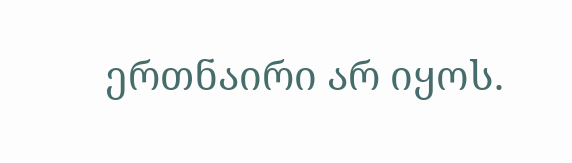ერთნაირი არ იყოს.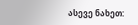ასევე ნახეთ: